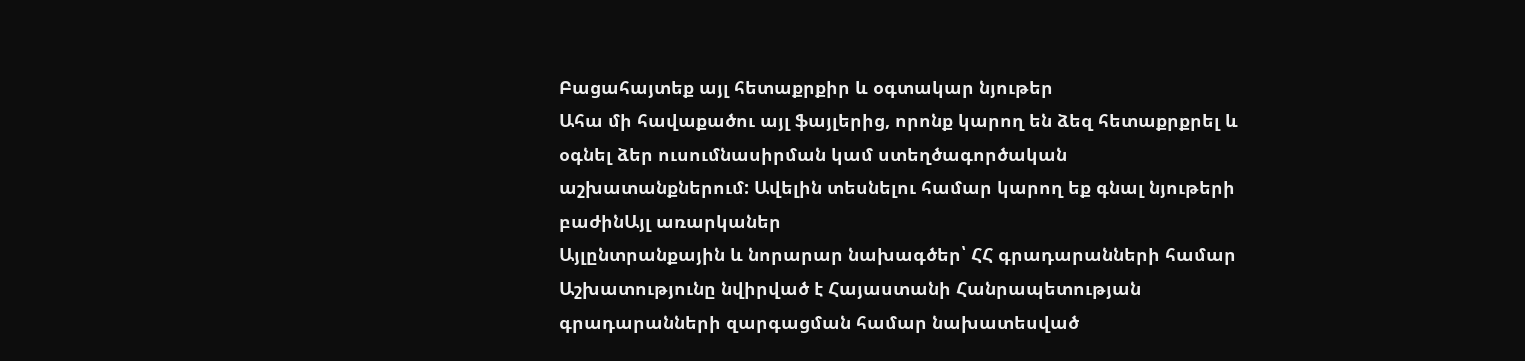Բացահայտեք այլ հետաքրքիր և օգտակար նյութեր
Ահա մի հավաքածու այլ ֆայլերից, որոնք կարող են ձեզ հետաքրքրել և օգնել ձեր ուսումնասիրման կամ ստեղծագործական աշխատանքներում: Ավելին տեսնելու համար կարող եք գնալ նյութերի բաժինԱյլ առարկաներ
Այլընտրանքային և նորարար նախագծեր՝ ՀՀ գրադարանների համար
Աշխատությունը նվիրված է Հայաստանի Հանրապետության գրադարանների զարգացման համար նախատեսված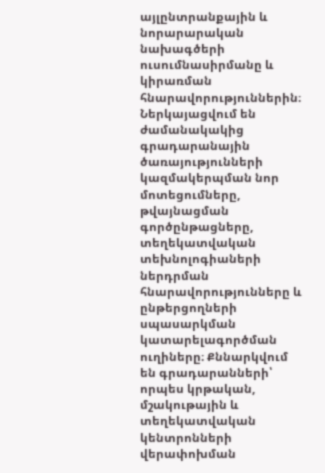այլընտրանքային և նորարարական նախագծերի ուսումնասիրմանը և կիրառման հնարավորություններին։ Ներկայացվում են ժամանակակից գրադարանային ծառայությունների կազմակերպման նոր մոտեցումները, թվայնացման գործընթացները, տեղեկատվական տեխնոլոգիաների ներդրման հնարավորությունները և ընթերցողների սպասարկման կատարելագործման ուղիները։ Քննարկվում են գրադարանների՝ որպես կրթական, մշակութային և տեղեկատվական կենտրոնների վերափոխման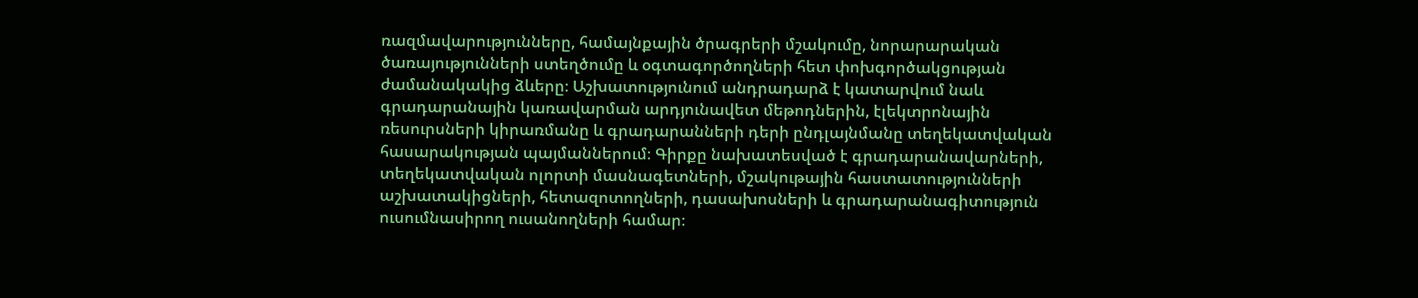ռազմավարությունները, համայնքային ծրագրերի մշակումը, նորարարական ծառայությունների ստեղծումը և օգտագործողների հետ փոխգործակցության ժամանակակից ձևերը։ Աշխատությունում անդրադարձ է կատարվում նաև գրադարանային կառավարման արդյունավետ մեթոդներին, էլեկտրոնային ռեսուրսների կիրառմանը և գրադարանների դերի ընդլայնմանը տեղեկատվական հասարակության պայմաններում։ Գիրքը նախատեսված է գրադարանավարների, տեղեկատվական ոլորտի մասնագետների, մշակութային հաստատությունների աշխատակիցների, հետազոտողների, դասախոսների և գրադարանագիտություն ուսումնասիրող ուսանողների համար։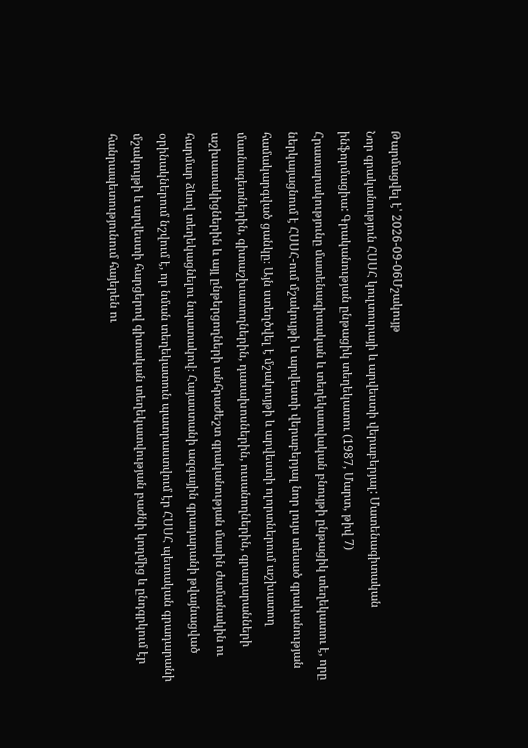Թարմացվել է՝ 2026-09-06Մշակույթ
Նոր գրականություն ՀՍՍՀ կուլտուրայի և արվեստի վերաբերյալ: Մատենագիտական ինֆորմացիա: Գրականության ընթացիկ տեղեկատու (1987, Մարտ, թիվ 7)
Հրատարակությունը մատենագիտական և տեղեկատվական բնույթի ընթացիկ տեղեկատու է, որը ներկայացնում է ՀՍՍՀ-ում մշակույթի և արվեստի վերաբերյալ նոր լույս տեսած գրականության համակարգված ցանկը։ Այն ստեղծվել է մշակույթի և արվեստի ոլորտներում աշխատող մասնագետներին, գիտաշխատողներին, դասախոսներին, ուսանողներին, գրադարանների աշխատակիցներին և այլ ընթերցողների անհրաժեշտ գրականության մասին ժամանակին ու հարմար ձևով տեղեկացնելու նպատակով։ Հայաստանի ազգային գրադարանի թվայնացված օրինակներում նշվում է, որ նման տեղեկատուն պատրաստվում էր ՀՍՍՀ պետական գրադարանի մշակույթի և արվեստի հարցերով գիտական տեղեկատվության բաժնի կողմից և ընդգրկում էր հանրապետությունում հայերեն ու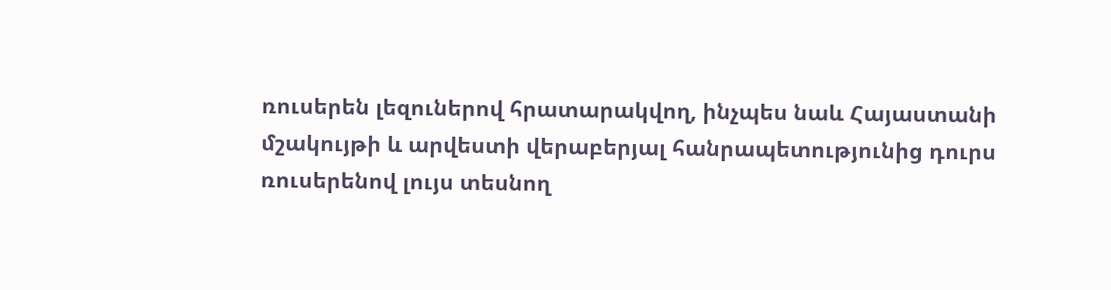ռուսերեն լեզուներով հրատարակվող, ինչպես նաև Հայաստանի մշակույթի և արվեստի վերաբերյալ հանրապետությունից դուրս ռուսերենով լույս տեսնող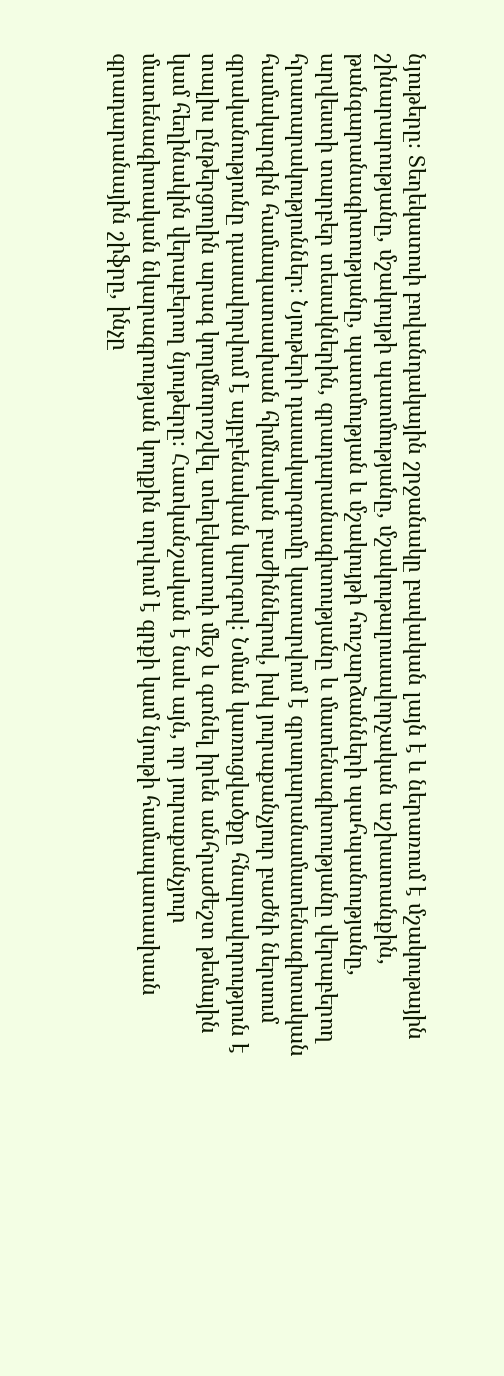նյութերը։ Տեղեկատուի բովանդակային շրջանակը բավական լայն է և ներառում է մշակութային շինարարությանը, մշակույթի պատմությանը, մշակութալուսավորչական աշխատանքին, թանգարանագիտությանը, պատմության և մշակույթի հուշարձանների պահպանությանը, արվեստի տարբեր տեսակներին, գրադարանագիտությանը և մատենագիտությանը վերաբերող հրատարակություններ։ Նյութերի դասակարգումը կատարվում է գրադարանամատենագիտական համակարգին համապատասխան հիմնական բաժիններով, իսկ յուրաքանչյուր բաժնի ներսում գրականությունը դասավորվում է այբբենական կարգով։ Նման կառուցվածքը հնարավորություն է տալիս ընթերցողին արագ կողմնորոշվել տեղեկատուի մեջ և գտնել իրեն անհրաժեշտ թեմային կամ հեղինակին վերաբերող նյութերը։ Հատկանշական է նաև այն, որ յուրաքանչյուր մատենագիտական նկարագրության կողքին տրվում է գրքի կամ նյութի համապատասխան գրադարանային շիֆրը, ինչը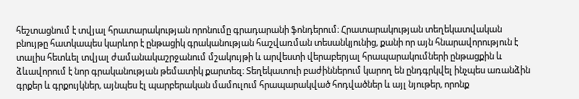հեշտացնում է տվյալ հրատարակության որոնումը գրադարանի ֆոնդերում։ Հրատարակության տեղեկատվական բնույթը հատկապես կարևոր է ընթացիկ գրականության հաշվառման տեսանկյունից, քանի որ այն հնարավորություն է տալիս հետևել տվյալ ժամանակաշրջանում մշակույթի և արվեստի վերաբերյալ հրապարակումների ընթացքին և ձևավորում է նոր գրականության թեմատիկ քարտեզ։ Տեղեկատուի բաժիններում կարող են ընդգրկվել ինչպես առանձին գրքեր և գրքույկներ, այնպես էլ պարբերական մամուլում հրապարակված հոդվածներ և այլ նյութեր, որոնք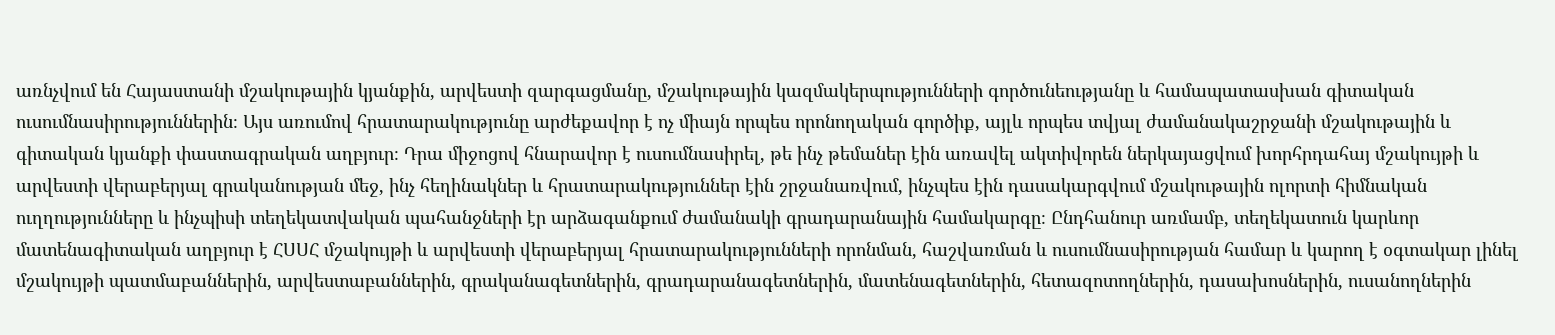առնչվում են Հայաստանի մշակութային կյանքին, արվեստի զարգացմանը, մշակութային կազմակերպությունների գործունեությանը և համապատասխան գիտական ուսումնասիրություններին։ Այս առումով հրատարակությունը արժեքավոր է ոչ միայն որպես որոնողական գործիք, այլև որպես տվյալ ժամանակաշրջանի մշակութային և գիտական կյանքի փաստագրական աղբյուր։ Դրա միջոցով հնարավոր է ուսումնասիրել, թե ինչ թեմաներ էին առավել ակտիվորեն ներկայացվում խորհրդահայ մշակույթի և արվեստի վերաբերյալ գրականության մեջ, ինչ հեղինակներ և հրատարակություններ էին շրջանառվում, ինչպես էին դասակարգվում մշակութային ոլորտի հիմնական ուղղությունները և ինչպիսի տեղեկատվական պահանջների էր արձագանքում ժամանակի գրադարանային համակարգը։ Ընդհանուր առմամբ, տեղեկատուն կարևոր մատենագիտական աղբյուր է ՀՍՍՀ մշակույթի և արվեստի վերաբերյալ հրատարակությունների որոնման, հաշվառման և ուսումնասիրության համար և կարող է օգտակար լինել մշակույթի պատմաբաններին, արվեստաբաններին, գրականագետներին, գրադարանագետներին, մատենագետներին, հետազոտողներին, դասախոսներին, ուսանողներին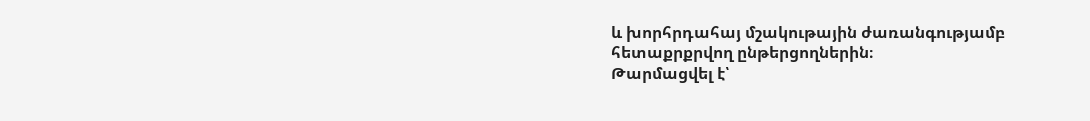և խորհրդահայ մշակութային ժառանգությամբ հետաքրքրվող ընթերցողներին։
Թարմացվել է՝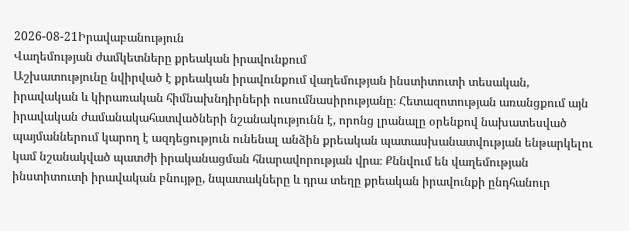2026-08-21Իրավաբանություն
Վաղեմության ժամկետները քրեական իրավունքում
Աշխատությունը նվիրված է քրեական իրավունքում վաղեմության ինստիտուտի տեսական, իրավական և կիրառական հիմնախնդիրների ուսումնասիրությանը։ Հետազոտության առանցքում այն իրավական ժամանակահատվածների նշանակությունն է, որոնց լրանալը օրենքով նախատեսված պայմաններում կարող է ազդեցություն ունենալ անձին քրեական պատասխանատվության ենթարկելու կամ նշանակված պատժի իրականացման հնարավորության վրա։ Քննվում են վաղեմության ինստիտուտի իրավական բնույթը, նպատակները և դրա տեղը քրեական իրավունքի ընդհանուր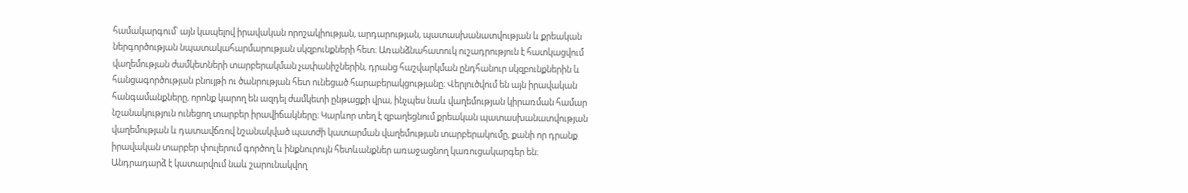համակարգում՝ այն կապելով իրավական որոշակիության, արդարության, պատասխանատվության և քրեական ներգործության նպատակահարմարության սկզբունքների հետ։ Առանձնահատուկ ուշադրություն է հատկացվում վաղեմության ժամկետների տարբերակման չափանիշներին, դրանց հաշվարկման ընդհանուր սկզբունքներին և հանցագործության բնույթի ու ծանրության հետ ունեցած հարաբերակցությանը։ Վերլուծվում են այն իրավական հանգամանքները, որոնք կարող են ազդել ժամկետի ընթացքի վրա, ինչպես նաև վաղեմության կիրառման համար նշանակություն ունեցող տարբեր իրավիճակները։ Կարևոր տեղ է զբաղեցնում քրեական պատասխանատվության վաղեմության և դատավճռով նշանակված պատժի կատարման վաղեմության տարբերակումը, քանի որ դրանք իրավական տարբեր փուլերում գործող և ինքնուրույն հետևանքներ առաջացնող կառուցակարգեր են։ Անդրադարձ է կատարվում նաև շարունակվող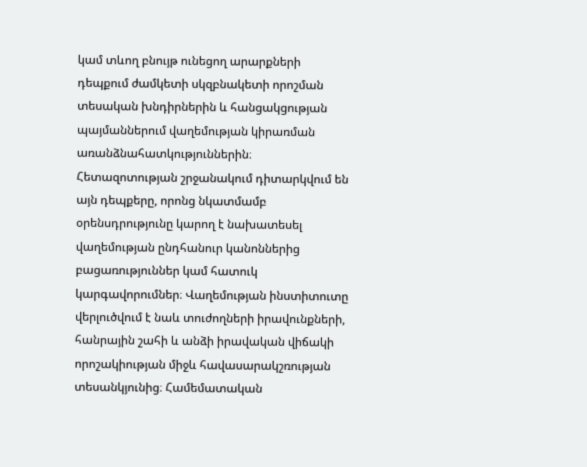կամ տևող բնույթ ունեցող արարքների դեպքում ժամկետի սկզբնակետի որոշման տեսական խնդիրներին և հանցակցության պայմաններում վաղեմության կիրառման առանձնահատկություններին։ Հետազոտության շրջանակում դիտարկվում են այն դեպքերը, որոնց նկատմամբ օրենսդրությունը կարող է նախատեսել վաղեմության ընդհանուր կանոններից բացառություններ կամ հատուկ կարգավորումներ։ Վաղեմության ինստիտուտը վերլուծվում է նաև տուժողների իրավունքների, հանրային շահի և անձի իրավական վիճակի որոշակիության միջև հավասարակշռության տեսանկյունից։ Համեմատական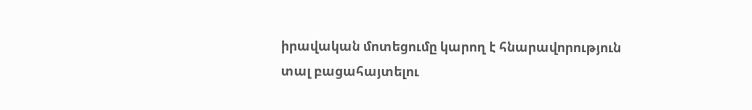իրավական մոտեցումը կարող է հնարավորություն տալ բացահայտելու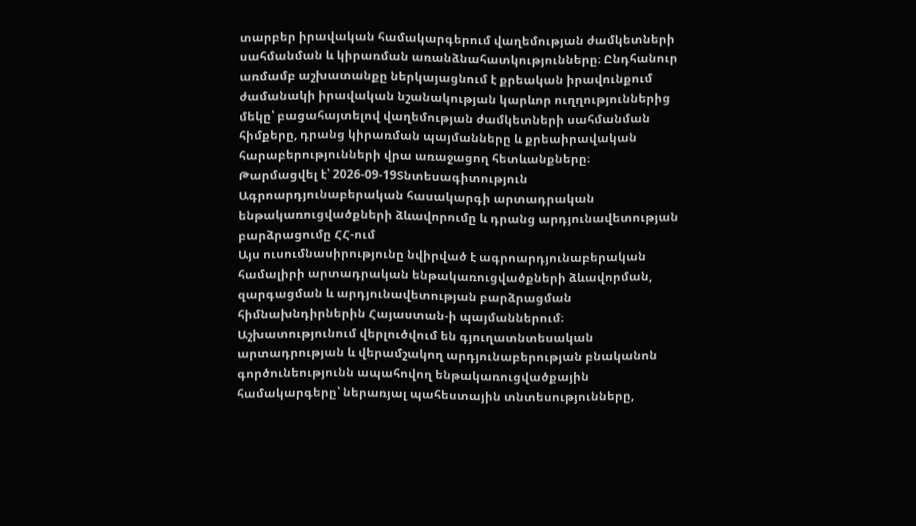տարբեր իրավական համակարգերում վաղեմության ժամկետների սահմանման և կիրառման առանձնահատկությունները։ Ընդհանուր առմամբ աշխատանքը ներկայացնում է քրեական իրավունքում ժամանակի իրավական նշանակության կարևոր ուղղություններից մեկը՝ բացահայտելով վաղեմության ժամկետների սահմանման հիմքերը, դրանց կիրառման պայմանները և քրեաիրավական հարաբերությունների վրա առաջացող հետևանքները։
Թարմացվել է՝ 2026-09-19Տնտեսագիտություն
Ագրոարդյունաբերական հասակարգի արտադրական ենթակառուցվածքների ձևավորումը և դրանց արդյունավետության բարձրացումը ՀՀ-ում
Այս ուսումնասիրությունը նվիրված է ագրոարդյունաբերական համալիրի արտադրական ենթակառուցվածքների ձևավորման, զարգացման և արդյունավետության բարձրացման հիմնախնդիրներին Հայաստան-ի պայմաններում։ Աշխատությունում վերլուծվում են գյուղատնտեսական արտադրության և վերամշակող արդյունաբերության բնականոն գործունեությունն ապահովող ենթակառուցվածքային համակարգերը՝ ներառյալ պահեստային տնտեսությունները,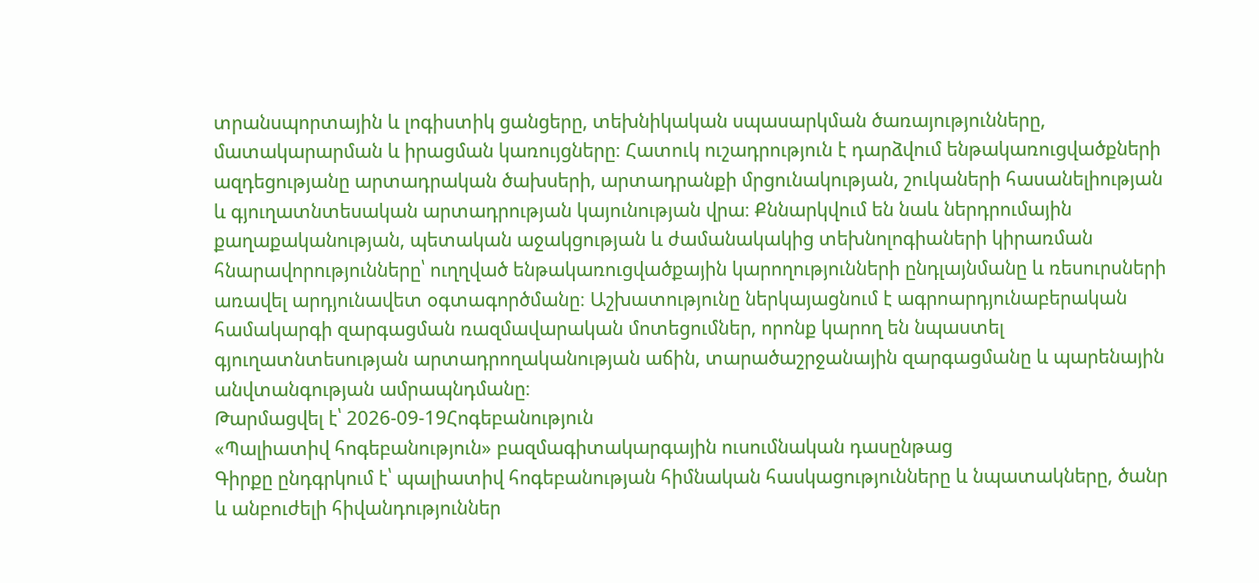տրանսպորտային և լոգիստիկ ցանցերը, տեխնիկական սպասարկման ծառայությունները, մատակարարման և իրացման կառույցները։ Հատուկ ուշադրություն է դարձվում ենթակառուցվածքների ազդեցությանը արտադրական ծախսերի, արտադրանքի մրցունակության, շուկաների հասանելիության և գյուղատնտեսական արտադրության կայունության վրա։ Քննարկվում են նաև ներդրումային քաղաքականության, պետական աջակցության և ժամանակակից տեխնոլոգիաների կիրառման հնարավորությունները՝ ուղղված ենթակառուցվածքային կարողությունների ընդլայնմանը և ռեսուրսների առավել արդյունավետ օգտագործմանը։ Աշխատությունը ներկայացնում է ագրոարդյունաբերական համակարգի զարգացման ռազմավարական մոտեցումներ, որոնք կարող են նպաստել գյուղատնտեսության արտադրողականության աճին, տարածաշրջանային զարգացմանը և պարենային անվտանգության ամրապնդմանը։
Թարմացվել է՝ 2026-09-19Հոգեբանություն
«Պալիատիվ հոգեբանություն» բազմագիտակարգային ուսումնական դասընթաց
Գիրքը ընդգրկում է՝ պալիատիվ հոգեբանության հիմնական հասկացությունները և նպատակները, ծանր և անբուժելի հիվանդություններ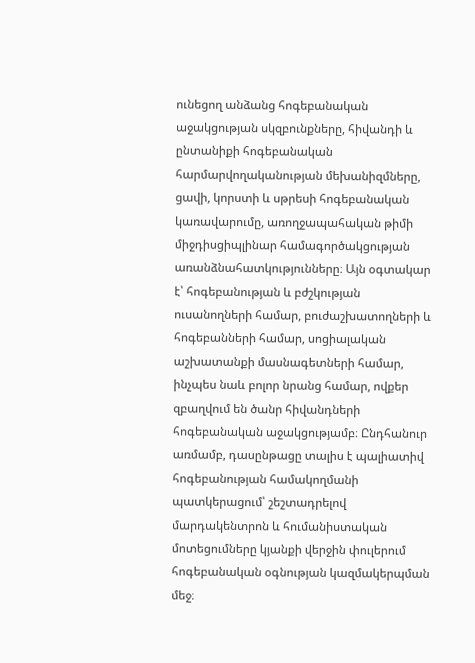ունեցող անձանց հոգեբանական աջակցության սկզբունքները, հիվանդի և ընտանիքի հոգեբանական հարմարվողականության մեխանիզմները, ցավի, կորստի և սթրեսի հոգեբանական կառավարումը, առողջապահական թիմի միջդիսցիպլինար համագործակցության առանձնահատկությունները։ Այն օգտակար է՝ հոգեբանության և բժշկության ուսանողների համար, բուժաշխատողների և հոգեբանների համար, սոցիալական աշխատանքի մասնագետների համար, ինչպես նաև բոլոր նրանց համար, ովքեր զբաղվում են ծանր հիվանդների հոգեբանական աջակցությամբ։ Ընդհանուր առմամբ, դասընթացը տալիս է պալիատիվ հոգեբանության համակողմանի պատկերացում՝ շեշտադրելով մարդակենտրոն և հումանիստական մոտեցումները կյանքի վերջին փուլերում հոգեբանական օգնության կազմակերպման մեջ։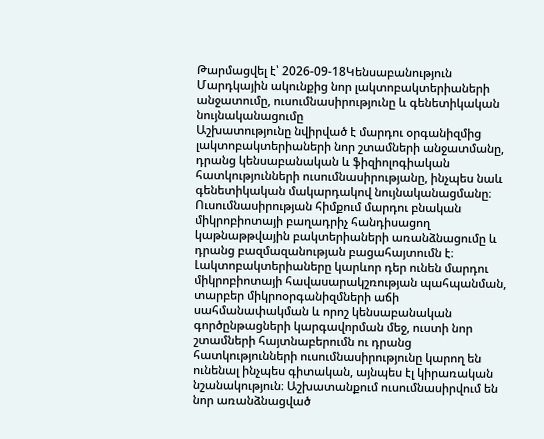Թարմացվել է՝ 2026-09-18Կենսաբանություն
Մարդկային ակունքից նոր լակտոբակտերիաների անջատումը, ուսումնասիրությունը և գենետիկական նույնականացումը
Աշխատությունը նվիրված է մարդու օրգանիզմից լակտոբակտերիաների նոր շտամների անջատմանը, դրանց կենսաբանական և ֆիզիոլոգիական հատկությունների ուսումնասիրությանը, ինչպես նաև գենետիկական մակարդակով նույնականացմանը։ Ուսումնասիրության հիմքում մարդու բնական միկրոբիոտայի բաղադրիչ հանդիսացող կաթնաթթվային բակտերիաների առանձնացումը և դրանց բազմազանության բացահայտումն է։ Լակտոբակտերիաները կարևոր դեր ունեն մարդու միկրոբիոտայի հավասարակշռության պահպանման, տարբեր միկրոօրգանիզմների աճի սահմանափակման և որոշ կենսաբանական գործընթացների կարգավորման մեջ, ուստի նոր շտամների հայտնաբերումն ու դրանց հատկությունների ուսումնասիրությունը կարող են ունենալ ինչպես գիտական, այնպես էլ կիրառական նշանակություն։ Աշխատանքում ուսումնասիրվում են նոր առանձնացված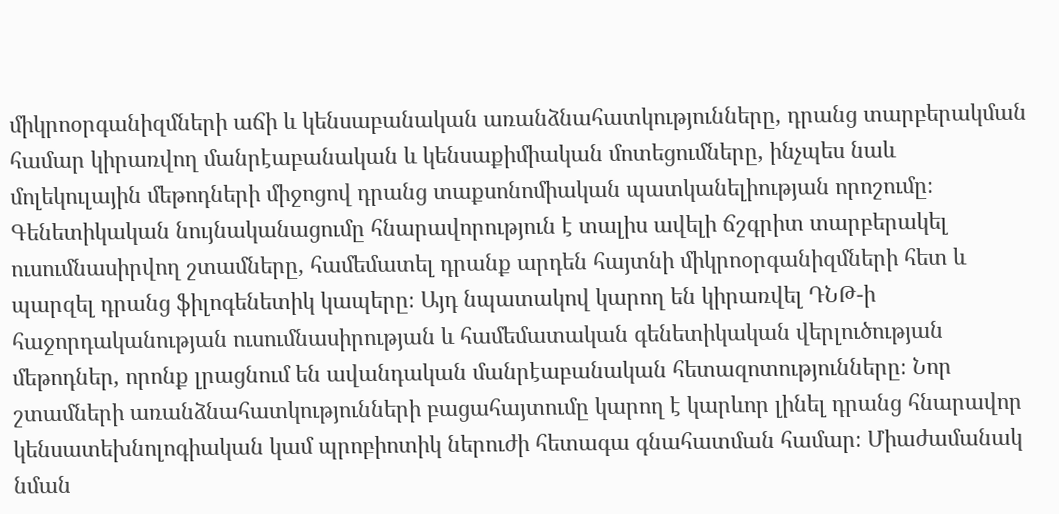միկրոօրգանիզմների աճի և կենսաբանական առանձնահատկությունները, դրանց տարբերակման համար կիրառվող մանրէաբանական և կենսաքիմիական մոտեցումները, ինչպես նաև մոլեկուլային մեթոդների միջոցով դրանց տաքսոնոմիական պատկանելիության որոշումը։ Գենետիկական նույնականացումը հնարավորություն է տալիս ավելի ճշգրիտ տարբերակել ուսումնասիրվող շտամները, համեմատել դրանք արդեն հայտնի միկրոօրգանիզմների հետ և պարզել դրանց ֆիլոգենետիկ կապերը։ Այդ նպատակով կարող են կիրառվել ԴՆԹ-ի հաջորդականության ուսումնասիրության և համեմատական գենետիկական վերլուծության մեթոդներ, որոնք լրացնում են ավանդական մանրէաբանական հետազոտությունները։ Նոր շտամների առանձնահատկությունների բացահայտումը կարող է կարևոր լինել դրանց հնարավոր կենսատեխնոլոգիական կամ պրոբիոտիկ ներուժի հետագա գնահատման համար։ Միաժամանակ նման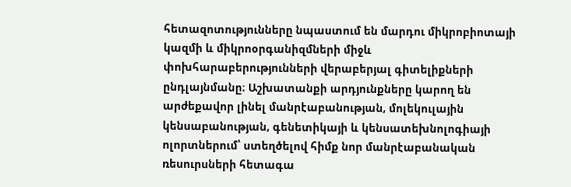հետազոտությունները նպաստում են մարդու միկրոբիոտայի կազմի և միկրոօրգանիզմների միջև փոխհարաբերությունների վերաբերյալ գիտելիքների ընդլայնմանը։ Աշխատանքի արդյունքները կարող են արժեքավոր լինել մանրէաբանության, մոլեկուլային կենսաբանության, գենետիկայի և կենսատեխնոլոգիայի ոլորտներում՝ ստեղծելով հիմք նոր մանրէաբանական ռեսուրսների հետագա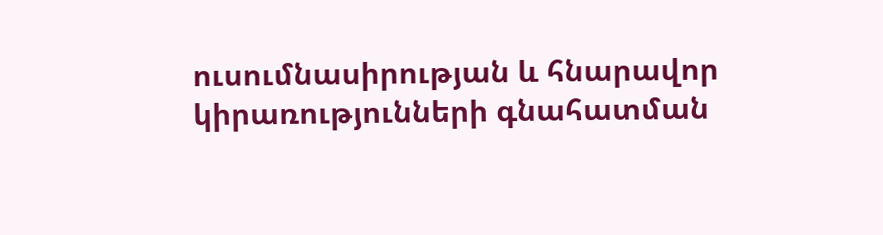ուսումնասիրության և հնարավոր կիրառությունների գնահատման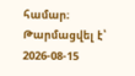համար։
Թարմացվել է՝ 2026-08-15